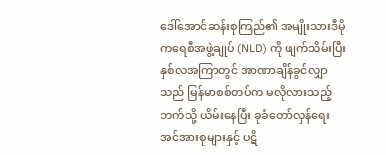ဒေါ်အောင်ဆန်းစုကြည်၏ အမျိုးသားဒီမိုကရေစီအဖွဲ့ချုပ် (NLD) ကို ဖျက်သိမ်းပြီး နှစ်လအကြာတွင် အာဏာချိန်ခွင်လျှာသည် မြန်မာစစ်တပ်က မလိုလားသည့်ဘက်သို့ ယိမ်းနေပြီး ခုခံတော်လှန်ရေး အင်အားစုများနှင့် ပဋိ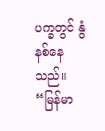ပက္ခတွင် နွံနစ်နေသည်။
“မြန်မာ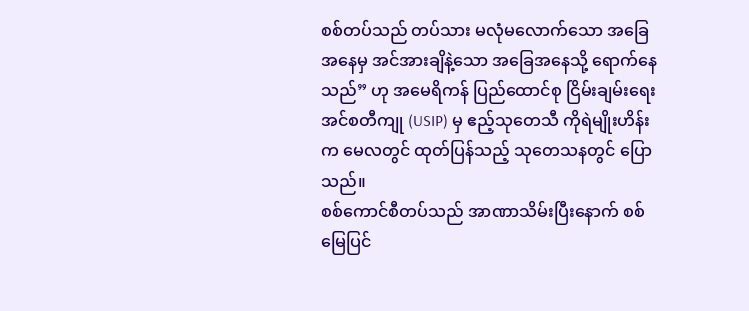စစ်တပ်သည် တပ်သား မလုံမလောက်သော အခြေအနေမှ အင်အားချိနဲ့သော အခြေအနေသို့ ရောက်နေသည်” ဟု အမေရိကန် ပြည်ထောင်စု ငြိမ်းချမ်းရေး အင်စတီကျု (USIP) မှ ဧည့်သုတေသီ ကိုရဲမျိုးဟိန်းက မေလတွင် ထုတ်ပြန်သည့် သုတေသနတွင် ပြောသည်။
စစ်ကောင်စီတပ်သည် အာဏာသိမ်းပြီးနောက် စစ်မြေပြင်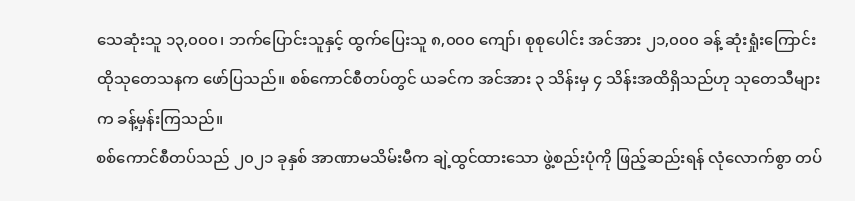သေဆုံးသူ ၁၃,၀၀၀၊ ဘက်ပြောင်းသူနှင့် ထွက်ပြေးသူ ၈,၀၀၀ ကျော်၊ စုစုပေါင်း အင်အား ၂၁,၀၀၀ ခန့် ဆုံးရှုံးကြောင်း ထိုသုတေသနက ဖော်ပြသည်။ စစ်ကောင်စီတပ်တွင် ယခင်က အင်အား ၃ သိန်းမှ ၄ သိန်းအထိရှိသည်ဟု သုတေသီများက ခန့်မှန်းကြသည်။
စစ်ကောင်စီတပ်သည် ၂၀၂၁ ခုနှစ် အာဏာမသိမ်းမီက ချဲ့ထွင်ထားသော ဖွဲ့စည်းပုံကို ဖြည့်ဆည်းရန် လုံလောက်စွာ တပ်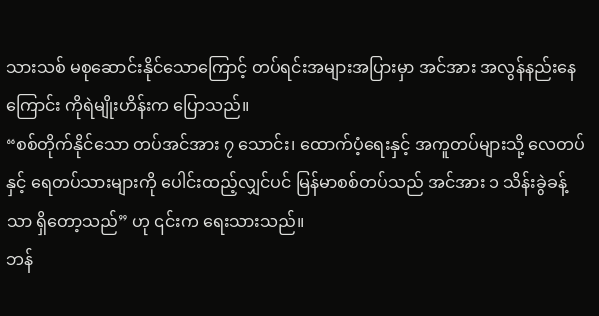သားသစ် မစုဆောင်းနိုင်သောကြောင့် တပ်ရင်းအများအပြားမှာ အင်အား အလွန်နည်းနေကြောင်း ကိုရဲမျိုးဟိန်းက ပြောသည်။
“စစ်တိုက်နိုင်သော တပ်အင်အား ၇ သောင်း၊ ထောက်ပံ့ရေးနှင့် အကူတပ်များသို့ လေတပ်နှင့် ရေတပ်သားများကို ပေါင်းထည့်လျှင်ပင် မြန်မာစစ်တပ်သည် အင်အား ၁ သိန်းခွဲခန့်သာ ရှိတော့သည်” ဟု ၎င်းက ရေးသားသည်။
ဘန်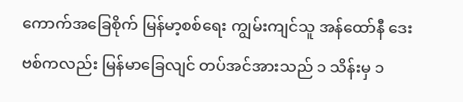ကောက်အခြေစိုက် မြန်မာ့စစ်ရေး ကျွမ်းကျင်သူ အန်ထော်နီ ဒေးဗစ်ကလည်း မြန်မာခြေလျင် တပ်အင်အားသည် ၁ သိန်းမှ ၁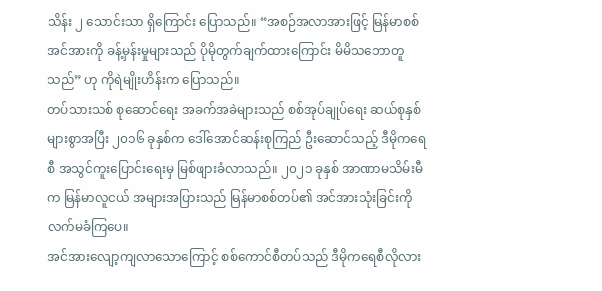သိန်း ၂ သောင်းသာ ရှိကြောင်း ပြောသည်။ “အစဉ်အလာအားဖြင့် မြန်မာစစ်အင်အားကို ခန့်မှန်းမှုများသည် ပိုမိုတွက်ချက်ထားကြောင်း မိမိသဘောတူသည်” ဟု ကိုရဲမျိုးဟိန်းက ပြောသည်။
တပ်သားသစ် စုဆောင်ရေး အခက်အခဲများသည် စစ်အုပ်ချုပ်ရေး ဆယ်စုနှစ်များစွာအပြီး ၂၀၁၆ ခုနှစ်က ဒေါ်အောင်ဆန်းစုကြည် ဦးဆောင်သည့် ဒီမိုကရေစီ အသွင်ကူးပြောင်းရေးမှ မြစ်ဖျားခံလာသည်။ ၂၀၂၁ ခုနှစ် အာဏာမသိမ်းမီက မြန်မာလူငယ် အများအပြားသည် မြန်မာစစ်တပ်၏ အင်အားသုံးခြင်းကို လက်မခံကြပေ။
အင်အားလျော့ကျလာသောကြောင့် စစ်ကောင်စီတပ်သည် ဒီမိုကရေစီလိုလား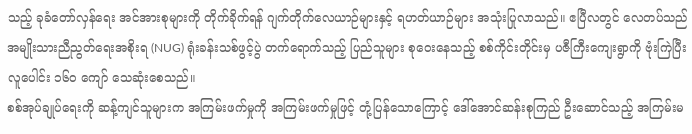သည့် ခုခံတော်လှန်ရေး အင်အားစုများကို တိုက်ခိုက်ရန် ဂျက်တိုက်လေယာဉ်များနှင့် ရဟတ်ယာဉ်များ အသုံးပြုလာသည်။ ဧပြီလတွင် လေတပ်သည် အမျိုးသားညီညွတ်ရေးအစိုးရ (NUG) ရုံးခန်းသစ်ဖွင့်ပွဲ တက်ရောက်သည့် ပြည်သူများ စုဝေးနေသည့် စစ်ကိုင်းတိုင်းမှ ပဇီကြီးကျေးရွာကို ဗုံးကြဲပြီး လူပေါင်း ၁၆၀ ကျော် သေဆုံးစေသည်။
စစ်အုပ်ချုပ်ရေးကို ဆန့်ကျင်သူများက အကြမ်းဖက်မှုကို အကြမ်းဖက်မှုဖြင့် တုံ့ပြန်သောကြောင့် ဒေါ်အောင်ဆန်းစုကြည် ဦးဆောင်သည့် အကြမ်းမ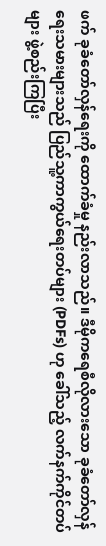ဖက် ခုခံတော်လှန်ရေးကို ထောက်ခံမှု နည်းလာသည်။ ဒီမိုကရေစီလိုလားသော ခုခံတော်လှန်ရေးသမားများသည် ပြည်သူ့ကာကွယ်ရေးတပ်များ (PDFs) ဟု ခေါ်သည့် လက်နက်ကိုင်တပ်များ ဖွဲ့စည်းကြပြီး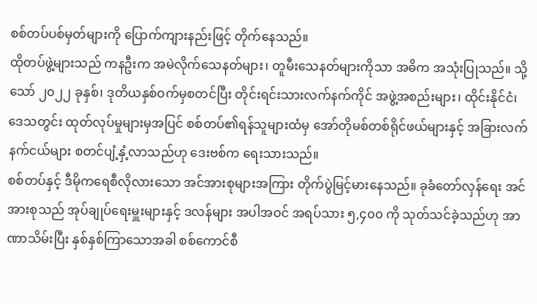စစ်တပ်ပစ်မှတ်များကို ပြောက်ကျားနည်းဖြင့် တိုက်နေသည်။
ထိုတပ်ဖွဲ့များသည် ကနဦးက အမဲလိုက်သေနတ်များ၊ တူမီးသေနတ်များကိုသာ အဓိက အသုံးပြုသည်။ သို့သော် ၂၀၂၂ ခုနှစ်၊ ဒုတိယနှစ်ဝက်မှစတင်ပြီး တိုင်းရင်းသားလက်နက်ကိုင် အဖွဲ့အစည်းများ၊ ထိုင်းနိုင်ငံ၊ ဒေသတွင်း ထုတ်လုပ်မှုများမှအပြင် စစ်တပ်၏ရန်သူများထံမှ အော်တိုမစ်တစ်ရိုင်ဖယ်များနှင့် အခြားလက်နက်ငယ်များ စတင်ပျံ့နှံ့လာသည်ဟု ဒေးဗစ်က ရေးသားသည်။
စစ်တပ်နှင့် ဒီမိုကရေစီလိုလားသော အင်အားစုများအကြား တိုက်ပွဲမြင့်မားနေသည်။ ခုခံတော်လှန်ရေး အင်အားစုသည် အုပ်ချုပ်ရေးမှူးများနှင့် ဒလန်များ အပါအဝင် အရပ်သား ၅,၄၀၀ ကို သုတ်သင်ခဲ့သည်ဟု အာဏာသိမ်းပြီး နှစ်နှစ်ကြာသောအခါ စစ်ကောင်စီ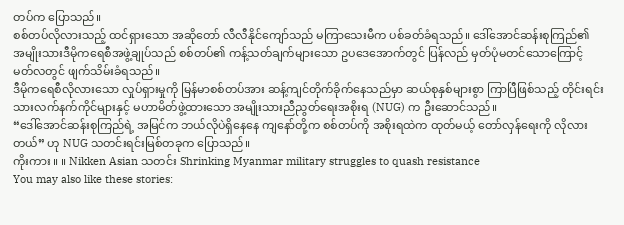တပ်က ပြောသည်။
စစ်တပ်လိုလားသည့် ထင်ရှားသော အဆိုတော် လီလီနိုင်ကျော်သည် မကြာသေးမီက ပစ်ခတ်ခံရသည်။ ဒေါ်အောင်ဆန်းစုကြည်၏ အမျိုးသားဒီမိုကရေစီအဖွဲ့ချုပ်သည် စစ်တပ်၏ ကန့်သတ်ချက်များသော ဥပဒေအောက်တွင် ပြန်လည် မှတ်ပုံမတင်သောကြောင့် မတ်လတွင် ဖျက်သိမ်းခံရသည်။
ဒီမိုကရေစီလိုလားသော လှုပ်ရှားမှုကို မြန်မာစစ်တပ်အား ဆန့်ကျင်တိုက်ခိုက်နေသည်မှာ ဆယ်စုနှစ်များစွာ ကြာပြီဖြစ်သည့် တိုင်းရင်းသားလက်နက်ကိုင်များနှင့် မဟာမိတ်ဖွဲ့ထားသော အမျိုးသားညီညွတ်ရေးအစိုးရ (NUG) က ဦးဆောင်သည်။
“ဒေါ်အောင်ဆန်းစုကြည်ရဲ့ အမြင်က ဘယ်လိုပဲရှိနေနေ ကျနော်တို့က စစ်တပ်ကို အစိုးရထဲက ထုတ်မယ့် တော်လှန်ရေးကို လိုလားတယ်” ဟု NUG သတင်းရင်းမြစ်တခုက ပြောသည်။
ကိုးကား ။ ။ Nikken Asian သတင်း Shrinking Myanmar military struggles to quash resistance
You may also like these stories: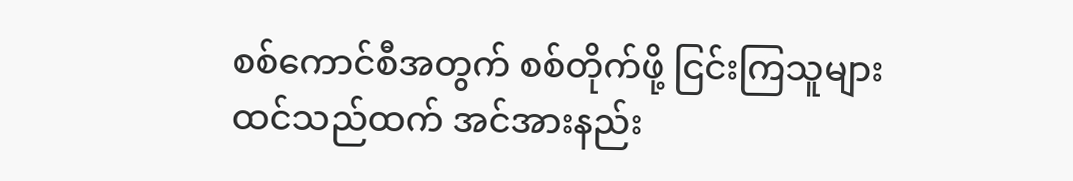စစ်ကောင်စီအတွက် စစ်တိုက်ဖို့ ငြင်းကြသူများ
ထင်သည်ထက် အင်အားနည်း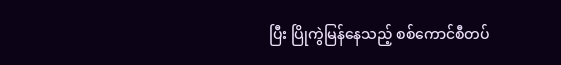ပြီး ပြိုကွဲမြန်နေသည့် စစ်ကောင်စီတပ်